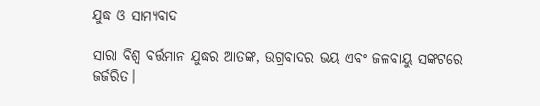ଯୁଦ୍ଧ ଓ ସାମ୍ୟବାଦ

ସାରା ବିଶ୍ୱ ବର୍ତ୍ତମାନ ଯୁଦ୍ଧର ଆତଙ୍କ, ଉଗ୍ରବାଦର ଭୟ ଏବଂ ଜଳବାୟୁ ସଙ୍କଟରେ ଜର୍ଜରିତ।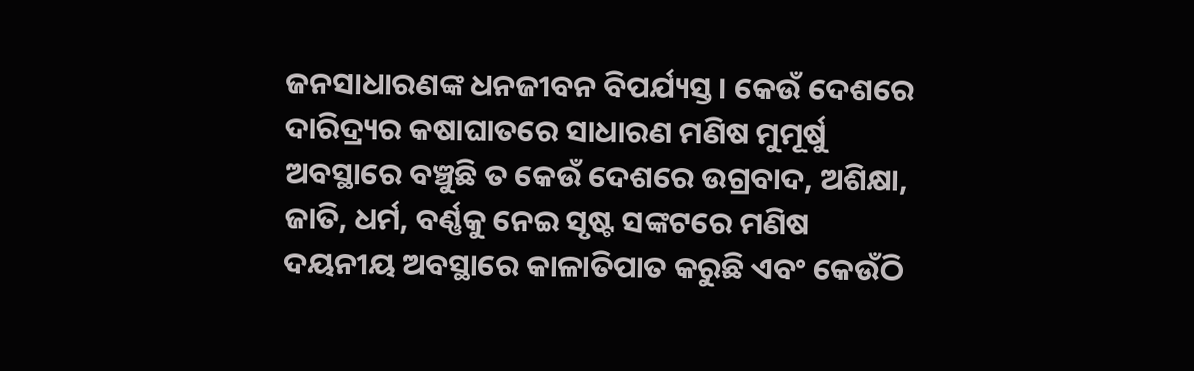ଜନସାଧାରଣଙ୍କ ଧନଜୀବନ ବିପର୍ଯ୍ୟସ୍ତ। କେଉଁ ଦେଶରେ ଦାରିଦ୍ର୍ୟର କଷାଘାତରେ ସାଧାରଣ ମଣିଷ ମୁମୂର୍ଷୁ ଅବସ୍ଥାରେ ବଞ୍ଚୁଛି ତ କେଉଁ ଦେଶରେ ଉଗ୍ରବାଦ, ଅଶିକ୍ଷା, ଜାତି, ଧର୍ମ, ବର୍ଣ୍ଣକୁ ନେଇ ସୃଷ୍ଟ ସଙ୍କଟରେ ମଣିଷ ଦୟନୀୟ ଅବସ୍ଥାରେ କାଳାତିପାତ କରୁଛି ଏବଂ କେଉଁଠି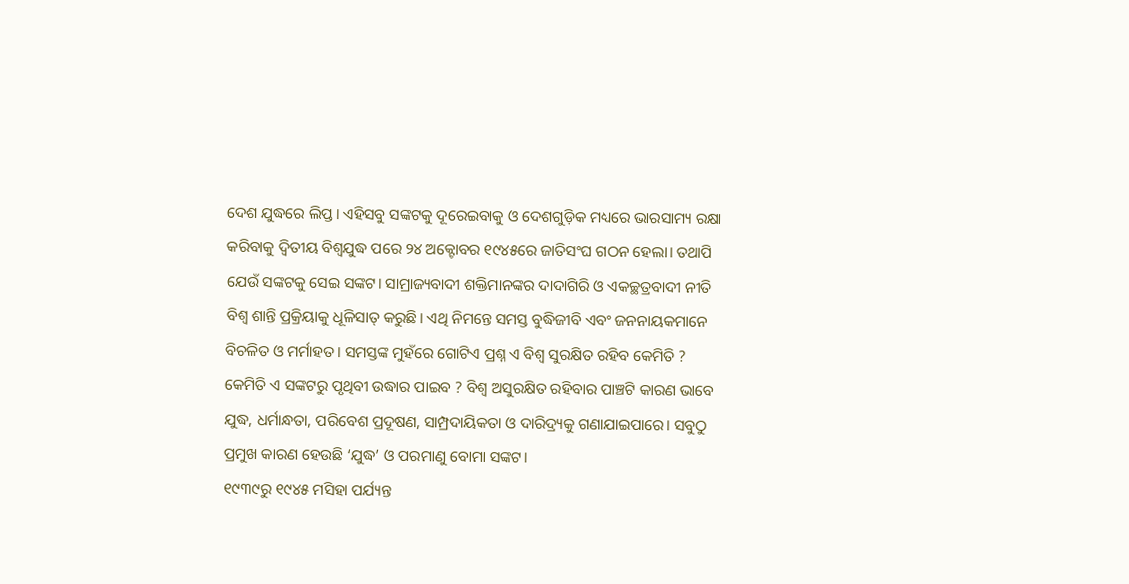ଦେଶ ଯୁଦ୍ଧରେ ଲିପ୍ତ। ଏହିସବୁ ସଙ୍କଟକୁ ଦୂରେଇବାକୁ ଓ ଦେଶଗୁଡ଼ିକ ମଧ୍ୟରେ ଭାରସାମ୍ୟ ରକ୍ଷା କରିବାକୁ ଦ୍ୱିତୀୟ ବିଶ୍ୱଯୁଦ୍ଧ ପରେ ୨୪ ଅକ୍ଟୋବର ୧୯୪୫ରେ ଜାତିସଂଘ ଗଠନ ହେଲା। ତଥାପି ଯେଉଁ ସଙ୍କଟକୁ ସେଇ ସଙ୍କଟ। ସାମ୍ରାଜ୍ୟବାଦୀ ଶକ୍ତିମାନଙ୍କର ଦାଦାଗିରି ଓ ଏକଚ୍ଛତ୍ରବାଦୀ ନୀତି ବିଶ୍ୱ ଶାନ୍ତି ପ୍ରକ୍ରିୟାକୁ ଧୂଳିସାତ୍‌ କରୁଛି। ଏଥି ନିମନ୍ତେ ସମସ୍ତ ବୁଦ୍ଧିଜୀବି ଏବଂ ଜନନାୟକମାନେ ବିଚଳିତ ଓ ମର୍ମାହତ। ସମସ୍ତଙ୍କ ମୁହଁରେ ଗୋଟିଏ ପ୍ରଶ୍ନ ଏ ବିଶ୍ୱ ସୁରକ୍ଷିତ ରହିବ କେମିତି ? କେମିତି ଏ ସଙ୍କଟରୁ ପୃଥିବୀ ଉଦ୍ଧାର ପାଇବ ? ବିଶ୍ୱ ଅସୁରକ୍ଷିତ ରହିବାର ପାଞ୍ଚଟି କାରଣ ଭାବେ ଯୁଦ୍ଧ, ଧର୍ମାନ୍ଧତା, ପରିବେଶ ପ୍ରଦୂଷଣ, ସାମ୍ପ୍ରଦାୟିକତା ଓ ଦାରିଦ୍ର୍ୟକୁ ଗଣାଯାଇପାରେ। ସବୁଠୁ ପ୍ରମୁଖ କାରଣ ହେଉଛି ‘ଯୁଦ୍ଧ’ ଓ ପରମାଣୁ ବୋମା ସଙ୍କଟ।
୧୯୩୯ରୁ ୧୯୪୫ ମସିହା ପର୍ଯ୍ୟନ୍ତ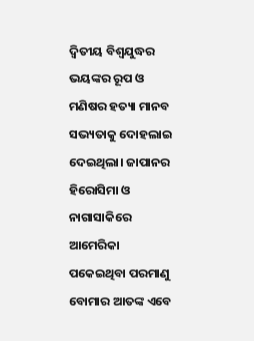ଦ୍ୱିତୀୟ ବିଶ୍ୱଯୁଦ୍ଧର ଭୟଙ୍କର ରୂପ ଓ ମଣିଷର ହତ୍ୟା ମାନବ ସଭ୍ୟତାକୁ ଦୋହଲାଇ ଦେଇଥିଲା। ଜାପାନର ହିରୋସିମା ଓ ନାଗାସାକିରେ ଆମେରିକା ପକେଇଥିବା ପରମାଣୁ ବୋମାର ଆତଙ୍କ ଏବେ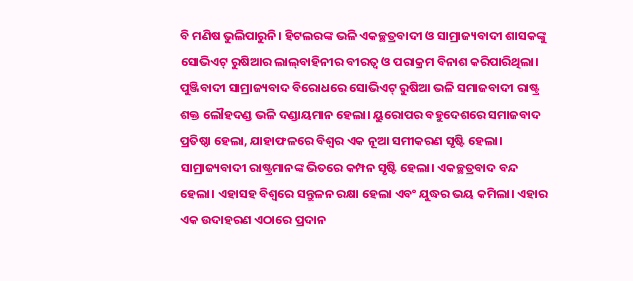ବି ମଣିଷ ଭୁଲିପାରୁନି। ହିଟଲରଙ୍କ ଭଳି ଏକଚ୍ଛତ୍ରବାଦୀ ଓ ସାମ୍ରାଜ୍ୟବାଦୀ ଶାସକଙ୍କୁ ସୋଭିଏଟ୍‌ ରୁଷିଆର ଲାଲ୍‌ବାହିନୀର ବୀରତ୍ୱ ଓ ପରାକ୍ରମ ବିନାଶ କରିପାରିଥିଲା। ପୁଞ୍ଜିବାଦୀ ସାମ୍ରାଜ୍ୟବାଦ ବିରୋଧରେ ସୋଭିଏଟ୍‌ ରୁଷିଆ ଭଳି ସମାଜବାଦୀ ରାଷ୍ଟ୍ର ଶକ୍ତ ଲୌହଦଣ୍ଡ ଭଳି ଦଣ୍ଡାୟମାନ ହେଲା। ୟୁରୋପର ବହୁଦେଶରେ ସମାଜବାଦ ପ୍ରତିଷ୍ଠା ହେଲା, ଯାହାଫଳରେ ବିଶ୍ୱର ଏକ ନୂଆ ସମୀକରଣ ସୃଷ୍ଟି ହେଲା। ସାମ୍ରାଜ୍ୟବାଦୀ ରାଷ୍ଟ୍ରମାନଙ୍କ ଭିତରେ କମ୍ପନ ସୃଷ୍ଟି ହେଲା। ଏକଚ୍ଛତ୍ରବାଦ ବନ୍ଦ ହେଲା। ଏହାସହ ବିଶ୍ୱରେ ସନ୍ତୁଳନ ରକ୍ଷା ହେଲା ଏବଂ ଯୁଦ୍ଧର ଭୟ କମିଲା। ଏହାର ଏକ ଉଦାହରଣ ଏଠାରେ ପ୍ରଦାନ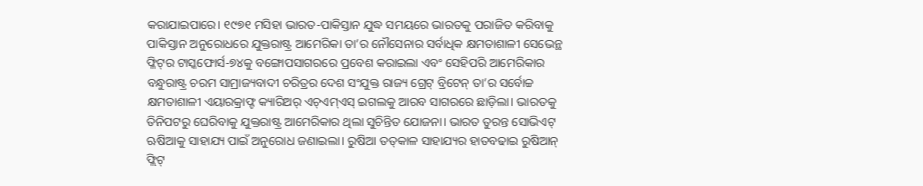କରାଯାଇପାରେ। ୧୯୭୧ ମସିହା ଭାରତ-ପାକିସ୍ତାନ ଯୁଦ୍ଧ ସମୟରେ ଭାରତକୁ ପରାଜିତ କରିବାକୁ ପାକିସ୍ତାନ ଅନୁରୋଧରେ ଯୁକ୍ତରାଷ୍ଟ୍ର ଆମେରିକା ତା’ର ନୌସେନାର ସର୍ବାଧିକ କ୍ଷମତାଶାଳୀ ସେଭେନ୍ଥ ଫ୍ଳିଟ୍‌ର ଟାସ୍କଫୋର୍ସ-୭୪କୁ ବଙ୍ଗୋପସାଗରରେ ପ୍ରବେଶ କରାଇଲା ଏବଂ ସେହିପରି ଆମେରିକାର ବନ୍ଧୁରାଷ୍ଟ୍ର ଚରମ ସାମ୍ରାଜ୍ୟବାଦୀ ଚରିତ୍ରର ଦେଶ ସଂଯୁକ୍ତ ରାଜ୍ୟ ଗ୍ରେଟ୍‌ ବ୍ରିଟେନ୍‌ ତା’ର ସର୍ବୋଚ୍ଚ କ୍ଷମତାଶାଳୀ ଏୟାରକ୍ରାଫ୍ଟ କ୍ୟାରିଅର୍‌ ଏଚ୍‌ଏମ୍‌ଏସ୍‌ ଇଗଲକୁ ଆରବ ସାଗରରେ ଛାଡ଼ିଲା। ଭାରତକୁ ତିନିପଟରୁ ଘେରିବାକୁ ଯୁକ୍ତରାଷ୍ଟ୍ର ଆମେରିକାର ଥିଲା ସୁଚିନ୍ତିତ ଯୋଜନା। ଭାରତ ତୁରନ୍ତ ସୋଭିଏଟ୍‌ ଋଷିଆକୁ ସାହାଯ୍ୟ ପାଇଁ ଅନୁରୋଧ ଜଣାଇଲା। ରୁଷିଆ ତତ୍‌କାଳ ସାହାଯ୍ୟର ହାତବଢାଇ ରୁଷିଆନ୍‌ ଫ୍ଲିଟ୍‌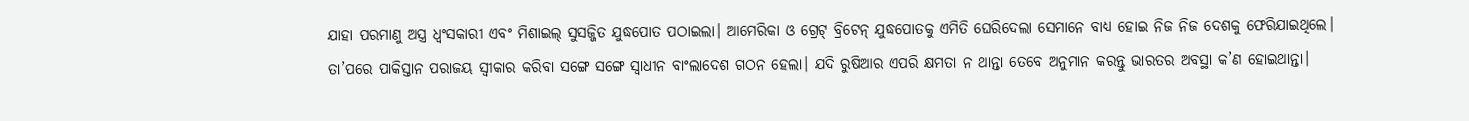ଯାହା ପରମାଣୁ ଅସ୍ତ୍ର ଧ୍ୱଂସକାରୀ ଏବଂ ମିଶାଇଲ୍‌ ସୁସଜ୍ଜିତ ଯୁଦ୍ଧପୋତ ପଠାଇଲା। ଆମେରିକା ଓ ଗ୍ରେଟ୍‌ ବ୍ରିଟେନ୍‌ ଯୁଦ୍ଧପୋତକୁ ଏମିତି ଘେରିଦେଲା ସେମାନେ ବାଧ୍ୟ ହୋଇ ନିଜ ନିଜ ଦେଶକୁ ଫେରିଯାଇଥିଲେ। ତା’ପରେ ପାକିସ୍ତାନ ପରାଜୟ ସ୍ବୀକାର କରିବା ସଙ୍ଗେ ସଙ୍ଗେ ସ୍ବାଧୀନ ବାଂଲାଦେଶ ଗଠନ ହେଲା। ଯଦି ରୁଷିଆର ଏପରି କ୍ଷମତା ନ ଥାନ୍ତା ତେବେ ଅନୁମାନ କରନ୍ତୁ ଭାରତର ଅବସ୍ଥା କ’ଣ ହୋଇଥାନ୍ତା।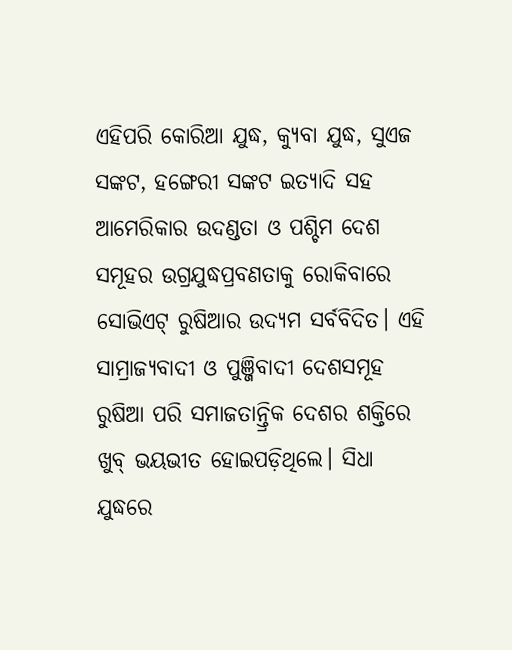ଏହିପରି କୋରିଆ ଯୁଦ୍ଧ, କ୍ୟୁବା ଯୁଦ୍ଧ, ସୁଏଜ ସଙ୍କଟ, ହଙ୍ଗେରୀ ସଙ୍କଟ ଇତ୍ୟାଦି ସହ ଆମେରିକାର ଉଦଣ୍ଡତା ଓ ପଶ୍ଚିମ ଦେଶ ସମୂହର ଉଗ୍ରଯୁଦ୍ଧପ୍ରବଣତାକୁ ରୋକିବାରେ ସୋଭିଏଟ୍‌ ରୁଷିଆର ଉଦ୍ୟମ ସର୍ବବିଦିତ। ଏହି ସାମ୍ରାଜ୍ୟବାଦୀ ଓ ପୁଞ୍ଜିବାଦୀ ଦେଶସମୂହ ରୁଷିଆ ପରି ସମାଜତାନ୍ତ୍ରିକ ଦେଶର ଶକ୍ତିରେ ଖୁବ୍‌ ଭୟଭୀତ ହୋଇପଡ଼ିଥିଲେ। ସିଧା ଯୁଦ୍ଧରେ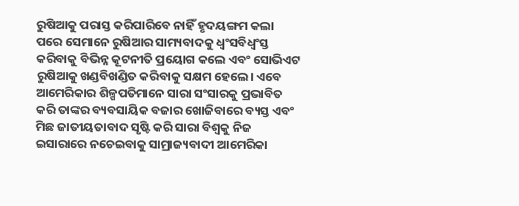ରୁଷିଆକୁ ପରାସ୍ତ କରିପାରିବେ ନାହିଁ ହୃଦୟଙ୍ଗମ କଲା ପରେ ସେମାନେ ରୁଷିଆର ସାମ୍ୟବାଦକୁ ଧ୍ୱଂସବିଧ୍ୱଂସ୍ତ କରିବାକୁ ବିଭିନ୍ନ କୂଟନୀତି ପ୍ରୟୋଗ କଲେ ଏବଂ ସୋଭିଏଟ ରୁଷିଆକୁ ଖଣ୍ଡବିଖଣ୍ଡିତ କରିବାକୁ ସକ୍ଷମ ହେଲେ। ଏବେ ଆମେରିକାର ଶିଳ୍ପପତିମାନେ ସାରା ସଂସାରକୁ ପ୍ରଭାବିତ କରି ତାଙ୍କର ବ୍ୟବସାୟିକ ବଜାର ଖୋଜିବାରେ ବ୍ୟସ୍ତ ଏବଂ ମିଛ ଜାତୀୟତାବାଦ ସୃଷ୍ଟି କରି ସାରା ବିଶ୍ୱକୁ ନିଜ ଇସାରାରେ ନଚେଇବାକୁ ସାମ୍ରାଜ୍ୟବାଦୀ ଆମେରିକା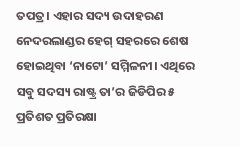ତପତ୍ର। ଏହାର ସଦ୍ୟ ଉଦାହରଣ ନେଦରଲାଣ୍ଡର ହେଗ୍‌ ସହରରେ ଶେଷ ହୋଇଥିବା ‘ନାଟୋ’ ସମ୍ମିଳନୀ। ଏଥିରେ ସବୁ ସଦସ୍ୟ ରାଷ୍ଟ୍ର ତା’ର ଜିଡିପିର ୫ ପ୍ରତିଶତ ପ୍ରତିରକ୍ଷା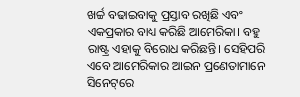ଖର୍ଚ୍ଚ ବଢାଇବାକୁ ପ୍ରସ୍ତାବ ରଖିଛି ଏବଂ ଏକପ୍ରକାର ବାଧ୍ୟ କରିଛି ଆମେରିକା। ବହୁ ରାଷ୍ଟ୍ର ଏହାକୁ ବିରୋଧ କରିଛନ୍ତି। ସେହିପରି ଏବେ ଆମେରିକାର ଆଇନ ପ୍ରଣେତାମାନେ ସିନେଟ୍‌ରେ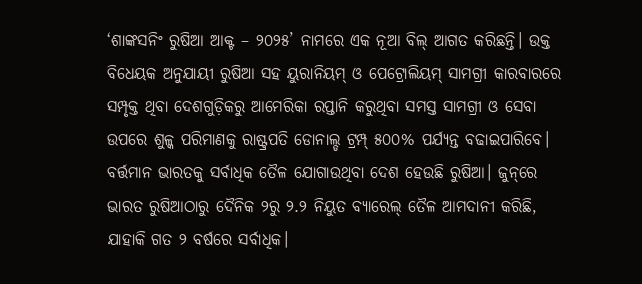‘ଶାଙ୍କସନିଂ ରୁଷିଆ ଆକ୍ଟ – ୨୦୨୫’ ନାମରେ ଏକ ନୂଆ ବିଲ୍‌ ଆଗତ କରିଛନ୍ତି। ଉକ୍ତ ବିଧେୟକ ଅନୁଯାୟୀ ରୁଷିଆ ସହ ୟୁରାନିୟମ୍‌ ଓ ପେଟ୍ରୋଲିୟମ୍‌ ସାମଗ୍ରୀ କାରବାରରେ ସମ୍ପୃକ୍ତ ଥିବା ଦେଶଗୁଡ଼ିକରୁ ଆମେରିକା ରପ୍ତାନି କରୁଥିବା ସମସ୍ତ ସାମଗ୍ରୀ ଓ ସେବା ଉପରେ ଶୁଳ୍କ ପରିମାଣକୁ ରାଷ୍ଟ୍ରପତି ଡୋନାଲ୍ଡ ଟ୍ରମ୍ପ୍‌ ୫୦୦% ପର୍ଯ୍ୟନ୍ତ ବଢାଇପାରିବେ। ବର୍ତ୍ତମାନ ଭାରତକୁ ସର୍ବାଧିକ ତୈଳ ଯୋଗାଉଥିବା ଦେଶ ହେଉଛି ରୁଷିଆ। ଜୁନ୍‌ରେ ଭାରତ ରୁଷିଆଠାରୁ ଦୈନିକ ୨ରୁ ୨.୨ ନିୟୁତ ବ୍ୟାରେଲ୍‌ ତୈଳ ଆମଦାନୀ କରିଛି, ଯାହାକି ଗତ ୨ ବର୍ଷରେ ସର୍ବାଧିକ।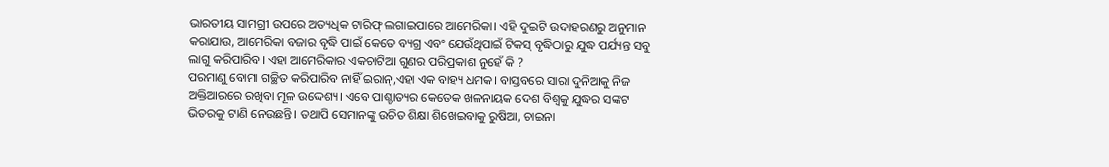ଭାରତୀୟ ସାମଗ୍ରୀ ଉପରେ ଅତ୍ୟଧିକ ଟାରିଫ୍‌ ଲଗାଇପାରେ ଆମେରିକା। ଏହି ଦୁଇଟି ଉଦାହରଣରୁ ଅନୁମାନ କରାଯାଉ, ଆମେରିକା ବଜାର ବୃଦ୍ଧି ପାଇଁ କେତେ ବ୍ୟଗ୍ର ଏବଂ ଯେଉଁଥିପାଇଁ ଟିକସ୍‌ ବୃଦ୍ଧିଠାରୁ ଯୁଦ୍ଧ ପର୍ଯ୍ୟନ୍ତ ସବୁ ଲାଗୁ କରିପାରିବ। ଏହା ଆମେରିକାର ଏକଚାଟିଆ ଗୁଣର ପରିପ୍ରକାଶ ନୁହେଁ କି ?
ପରମାଣୁ ବୋମା ଗଚ୍ଛିତ କରିପାରିବ ନାହିଁ ଇରାନ୍‌,ଏହା ଏକ ବାହ୍ୟ ଧମକ। ବାସ୍ତବରେ ସାରା ଦୁନିଆକୁ ନିଜ ଅକ୍ତିଆରରେ ରଖିବା ମୂଳ ଉଦ୍ଦେଶ୍ୟ। ଏବେ ପାଶ୍ଚାତ୍ୟର କେତେକ ଖଳନାୟକ ଦେଶ ବିଶ୍ୱକୁ ଯୁଦ୍ଧର ସଙ୍କଟ ଭିତରକୁ ଟାଣି ନେଉଛନ୍ତି। ତଥାପି ସେମାନଙ୍କୁ ଉଚିତ ଶିକ୍ଷା ଶିଖେଇବାକୁ ରୁଷିଆ, ଚାଇନା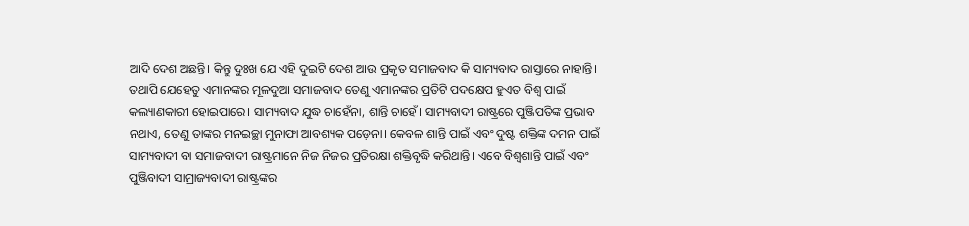ଆଦି ଦେଶ ଅଛନ୍ତି। କିନ୍ତୁ ଦୁଃଖ ଯେ ଏହି ଦୁଇଟି ଦେଶ ଆଉ ପ୍ରକୃତ ସମାଜବାଦ କି ସାମ୍ୟବାଦ ରାସ୍ତାରେ ନାହାନ୍ତି। ତଥାପି ଯେହେତୁ ଏମାନଙ୍କର ମୂଳଦୁଆ ସମାଜବାଦ ତେଣୁ ଏମାନଙ୍କର ପ୍ରତିଟି ପଦକ୍ଷେପ ହୁଏତ ବିଶ୍ୱ ପାଇଁ କଲ୍ୟାଣକାରୀ ହୋଇପାରେ। ସାମ୍ୟବାଦ ଯୁଦ୍ଧ ଚାହେଁନା, ଶାନ୍ତି ଚାହେଁ। ସାମ୍ୟବାଦୀ ରାଷ୍ଟ୍ରରେ ପୁଞ୍ଜିପତିଙ୍କ ପ୍ରଭାବ ନଥାଏ, ତେଣୁ ତାଙ୍କର ମନଇଚ୍ଛା ମୁନାଫା ଆବଶ୍ୟକ ପଡ଼େନା। କେବଳ ଶାନ୍ତି ପାଇଁ ଏବଂ ଦୁଷ୍ଟ ଶକ୍ତିଙ୍କ ଦମନ ପାଇଁ ସାମ୍ୟବାଦୀ ବା ସମାଜବାଦୀ ରାଷ୍ଟ୍ରମାନେ ନିଜ ନିଜର ପ୍ରତିରକ୍ଷା ଶକ୍ତିବୃଦ୍ଧି କରିଥାନ୍ତି। ଏବେ ବିଶ୍ୱଶାନ୍ତି ପାଇଁ ଏବଂ ପୁଞ୍ଜିବାଦୀ ସାମ୍ରାଜ୍ୟବାଦୀ ରାଷ୍ଟ୍ରଙ୍କର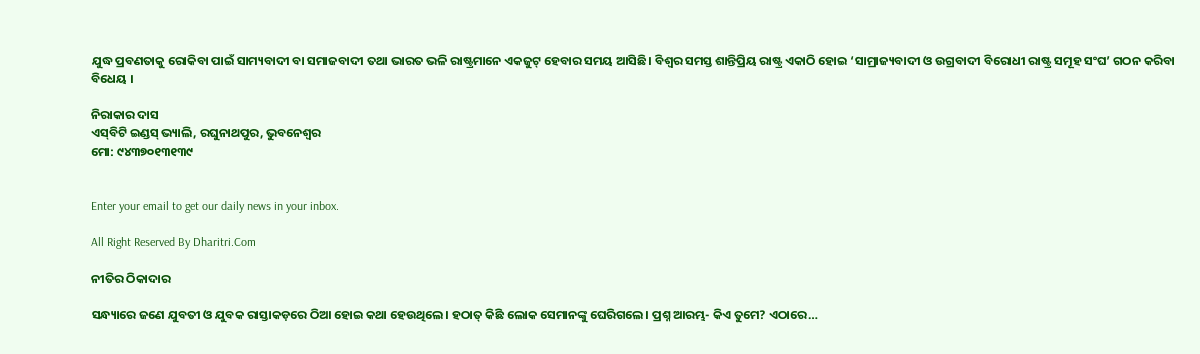ଯୁଦ୍ଧ ପ୍ରବଣତାକୁ ରୋକିବା ପାଇଁ ସାମ୍ୟବାଦୀ ବା ସମାଜବାଦୀ ତଥା ଭାରତ ଭଳି ରାଷ୍ଟ୍ରମାନେ ଏକଜୁଟ୍‌ ହେବାର ସମୟ ଆସିଛି। ବିଶ୍ୱର ସମସ୍ତ ଶାନ୍ତିପ୍ରିୟ ରାଷ୍ଟ୍ର ଏକାଠି ହୋଇ ‘ସାମ୍ରାଜ୍ୟବାଦୀ ଓ ଉଗ୍ରବାଦୀ ବିରୋଧୀ ରାଷ୍ଟ୍ର ସମୂହ ସଂଘ’ ଗଠନ କରିବା ବିଧେୟ ।

ନିରାକାର ଦାସ
ଏସ୍‌ବିଟି ଇଣ୍ଡସ୍‌ ଭ୍ୟାଲି, ରଘୁନାଥପୁର, ଭୁବନେଶ୍ୱର
ମୋ: ୯୪୩୭୦୧୩୧୩୯


Enter your email to get our daily news in your inbox.

All Right Reserved By Dharitri.Com

ନୀତିର ଠିକାଦାର

ସନ୍ଧ୍ୟାରେ ଜଣେ ଯୁବତୀ ଓ ଯୁବକ ରାସ୍ତାକଡ଼ରେ ଠିଆ ହୋଇ କଥା ହେଉଥିଲେ। ହଠାତ୍‌ କିଛି ଲୋକ ସେମାନଙ୍କୁ ଘେରିଗଲେ। ପ୍ରଶ୍ନ ଆରମ୍ଭ- କିଏ ତୁମେ? ଏଠାରେ…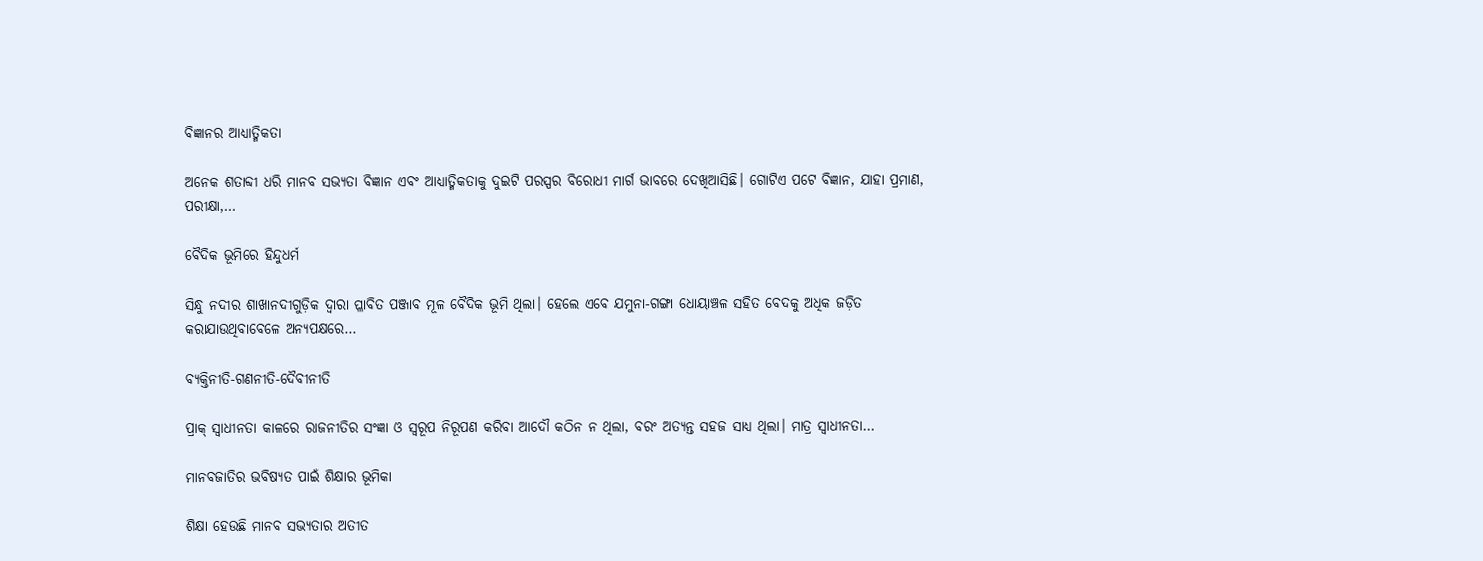ବିଜ୍ଞାନର ଆଧ୍ୟାତ୍ମିକତା

ଅନେକ ଶତାବ୍ଦୀ ଧରି ମାନବ ସଭ୍ୟତା ବିଜ୍ଞାନ ଏବଂ ଆଧ୍ୟାତ୍ମିକତାକୁ ଦୁଇଟି ପରସ୍ପର ବିରୋଧୀ ମାର୍ଗ ଭାବରେ ଦେଖିଆସିଛି। ଗୋଟିଏ ପଟେ ବିଜ୍ଞାନ, ଯାହା ପ୍ରମାଣ, ପରୀକ୍ଷା,…

ବୈଦିକ ଭୂମିରେ ହିନ୍ଦୁଧର୍ମ

ସିନ୍ଧୁ ନଦୀର ଶାଖାନଦୀଗୁଡ଼ିକ ଦ୍ୱାରା ପ୍ଳାବିତ ପଞ୍ଜାବ ମୂଳ ବୈଦିକ ଭୂମି ଥିଲା। ହେଲେ ଏବେ ଯମୁନା-ଗଙ୍ଗା ଧୋୟାଞ୍ଚଳ ସହିତ ବେଦକୁ ଅଧିକ ଜଡ଼ିତ କରାଯାଉଥିବାବେଳେ ଅନ୍ୟପକ୍ଷରେ…

ବ୍ୟକ୍ତିନୀତି-ଗଣନୀତି-ଦୈବୀନୀତି

ପ୍ରାକ୍‌ ସ୍ବାଧୀନତା କାଳରେ ରାଜନୀତିର ସଂଜ୍ଞା ଓ ସ୍ବରୂପ ନିରୂପଣ କରିବା ଆଦୌ କଠିନ ନ ଥିଲା, ବରଂ ଅତ୍ୟନ୍ତ ସହଜ ସାଧ୍ୟ ଥିଲା। ମାତ୍ର ସ୍ବାଧୀନତା…

ମାନବଜାତିର ଭବିଷ୍ୟତ ପାଇଁ ଶିକ୍ଷାର ଭୂମିକା

ଶିକ୍ଷା ହେଉଛି ମାନବ ସଭ୍ୟତାର ଅତୀତ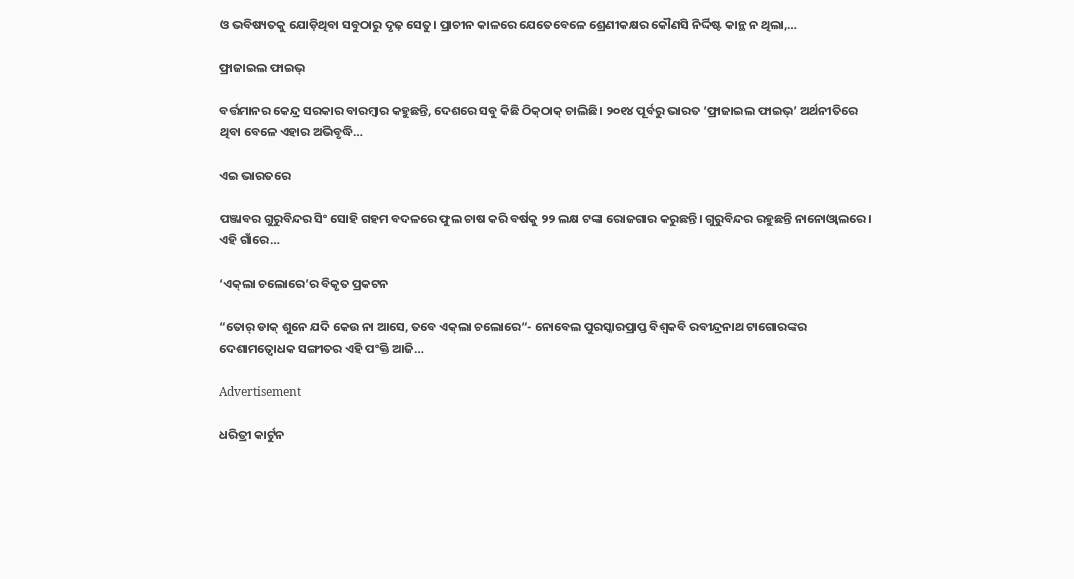ଓ ଭବିଷ୍ୟତକୁ ଯୋଡ଼ିଥିବା ସବୁଠାରୁ ଦୃଢ଼ ସେତୁ। ପ୍ରାଚୀନ କାଳରେ ଯେତେବେଳେ ଶ୍ରେଣୀକକ୍ଷର କୌଣସି ନିର୍ଦ୍ଦିଷ୍ଟ କାନ୍ଥ ନ ଥିଲା,…

ଫ୍ରାଜାଇଲ ଫାଇଭ୍‌

ବର୍ତ୍ତମାନର କେନ୍ଦ୍ର ସରକାର ବାରମ୍ବାର କହୁଛନ୍ତି, ଦେଶରେ ସବୁ କିଛି ଠିକ୍‌ଠାକ୍‌ ଚାଲିଛି। ୨୦୧୪ ପୂର୍ବରୁ ଭାରତ ‘ଫ୍ରାଜାଇଲ ଫାଇଭ୍‌’ ଅର୍ଥନୀତିରେ ଥିବା ବେଳେ ଏହାର ଅଭିବୃଦ୍ଧି…

ଏଇ ଭାରତରେ

ପଞ୍ଜାବର ଗୁରୁବିନ୍ଦର ସିଂ ସୋହି ଗହମ ବଦଳରେ ଫୁଲ ଚାଷ କରି ବର୍ଷକୁ ୨୨ ଲକ୍ଷ ଟଙ୍କା ରୋଜଗାର କରୁଛନ୍ତି। ଗୁରୁବିନ୍ଦର ରହୁଛନ୍ତି ନାନୋଓ୍ବାଲରେ। ଏହି ଗାଁରେ…

‘ଏକ୍‌ଲା ଚଲୋରେ’ର ବିକୃତ ପ୍ରକଟନ

“ତୋର୍‌ ଡାକ୍‌ ଶୁନେ ଯଦି କେଉ ନା ଆସେ, ତବେ ଏକ୍‌ଲା ଚଲୋରେ“- ନୋବେଲ ପୁରସ୍କାରପ୍ରାପ୍ତ ବିଶ୍ୱକବି ରବୀନ୍ଦ୍ରନାଥ ଟାଗୋରଙ୍କର ଦେଶାମତ୍ବୋଧକ ସଙ୍ଗୀତର ଏହି ପଂକ୍ତି ଆଜି…

Advertisement

ଧରିତ୍ରୀ କାର୍ଟୁନ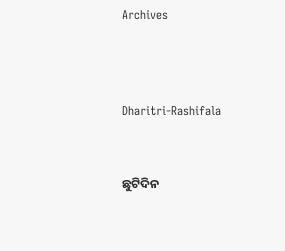Archives



Dharitri-Rashifala


ଛୁଟିଦିନ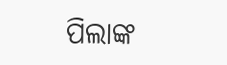ପିଲାଙ୍କ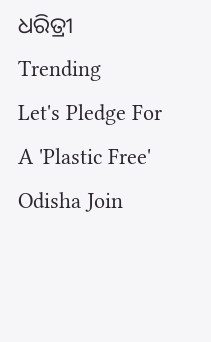ଧରିତ୍ରୀ
Trending
Let's Pledge For A 'Plastic Free' Odisha Join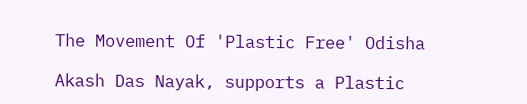The Movement Of 'Plastic Free' Odisha

Akash Das Nayak, supports a Plastic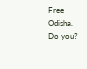Free Odisha. Do you?